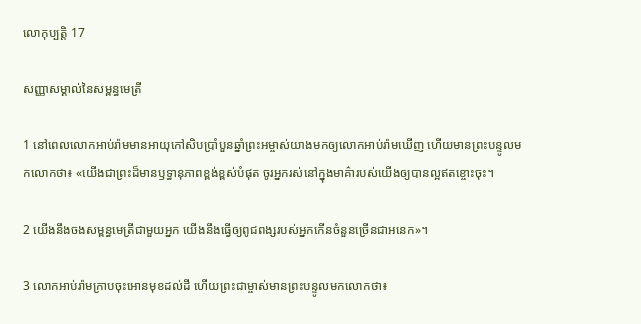លោកុ‌ប្បត្តិ 17

សញ្ញាសម្គាល់នៃសម្ពន្ធ‌មេត្រី

1 នៅពេលលោកអាប់រ៉ាមមានអាយុកៅ‌សិបប្រាំបួនឆ្នាំព្រះ‌អម្ចាស់យាងមកឲ្យលោកអាប់រ៉ាមឃើញ ហើយមានព្រះ‌បន្ទូលមកលោកថា៖ «យើងជាព្រះដ៏មានឫទ្ធា‌នុភាពខ្ពង់‌ខ្ពស់បំផុត ចូរអ្នករស់នៅក្នុងមាគ៌ារបស់យើងឲ្យបានល្អឥតខ្ចោះចុះ។

2 យើងនឹងចងសម្ពន្ធ‌មេត្រីជាមួយអ្នក យើងនឹងធ្វើឲ្យពូជ‌ពង្សរបស់អ្នកកើនចំនួនច្រើនជាអនេក»។

3 លោកអាប់រ៉ាមក្រាបចុះអោនមុខដល់ដី ហើយព្រះ‌ជាម្ចាស់មានព្រះ‌បន្ទូលមកលោកថា៖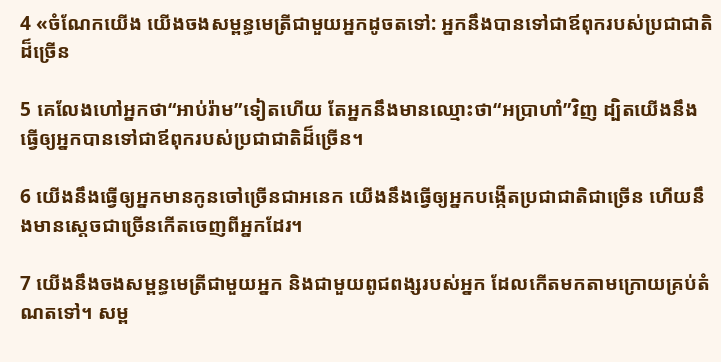4 «ចំណែកយើង យើងចងសម្ពន្ធ‌មេត្រីជាមួយអ្នកដូចតទៅ: អ្នកនឹងបានទៅជាឪពុករបស់ប្រជា‌ជាតិដ៏ច្រើន

5 គេលែងហៅអ្នកថា“អាប់រ៉ាម”ទៀតហើយ តែអ្នកនឹងមានឈ្មោះថា“អប្រាហាំ”វិញ ដ្បិតយើងនឹងធ្វើឲ្យអ្នកបានទៅជាឪពុករបស់ប្រជា‌ជាតិដ៏ច្រើន។

6 យើងនឹងធ្វើឲ្យអ្នកមានកូនចៅច្រើនជាអនេក យើងនឹងធ្វើឲ្យអ្នកបង្កើតប្រជា‌ជាតិជាច្រើន ហើយនឹងមានស្ដេចជាច្រើនកើតចេញពីអ្នកដែរ។

7 យើងនឹងចងសម្ពន្ធ‌មេត្រីជាមួយអ្នក និងជាមួយពូជ‌ពង្សរបស់អ្នក ដែលកើតមកតាមក្រោយគ្រប់តំណតទៅ។ សម្ព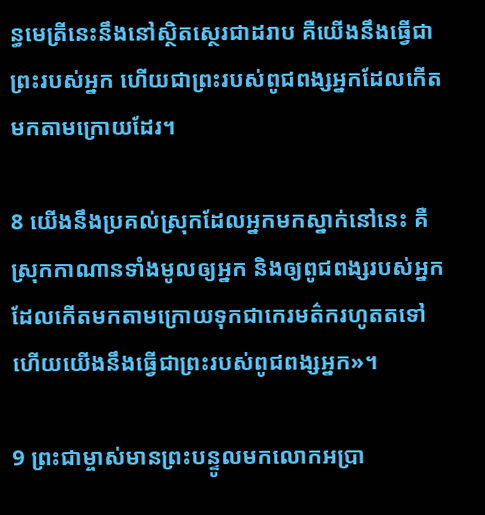ន្ធ‌មេត្រីនេះនឹងនៅស្ថិត‌ស្ថេរជាដរាប គឺយើងនឹងធ្វើជាព្រះរបស់អ្នក ហើយជាព្រះរបស់ពូជ‌ពង្សអ្នកដែលកើតមកតាមក្រោយដែរ។

8 យើងនឹងប្រគល់ស្រុកដែលអ្នកមកស្នាក់នៅនេះ គឺស្រុកកាណានទាំងមូលឲ្យអ្នក និងឲ្យពូជ‌ពង្សរបស់អ្នកដែលកើតមកតាមក្រោយទុកជាកេរ‌មត៌ករហូតតទៅ ហើយយើងនឹងធ្វើជាព្រះរបស់ពូជ‌ពង្សអ្នក»។

9 ព្រះ‌ជាម្ចាស់មានព្រះ‌បន្ទូលមកលោកអប្រា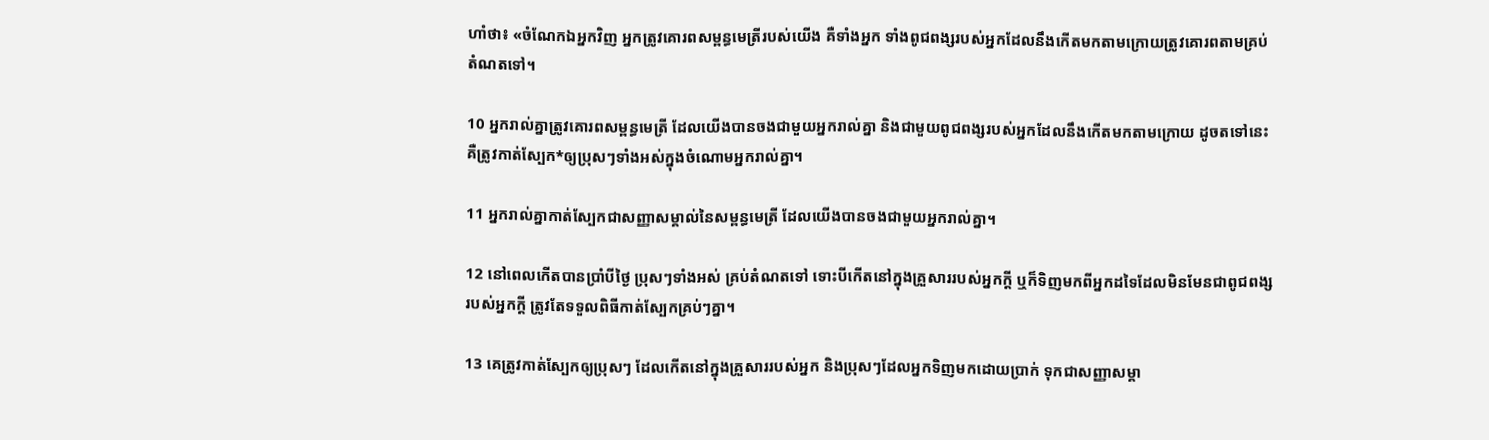ហាំថា៖ «ចំណែកឯអ្នកវិញ អ្នកត្រូវគោរពសម្ពន្ធ‌មេត្រីរបស់យើង គឺទាំងអ្នក ទាំងពូជ‌ពង្សរបស់អ្នកដែលនឹងកើតមកតាមក្រោយត្រូវគោរពតាមគ្រប់តំណតទៅ។

10 អ្នករាល់គ្នាត្រូវគោរពសម្ពន្ធ‌មេត្រី ដែលយើងបានចងជាមួយអ្នករាល់គ្នា និងជាមួយពូជ‌ពង្សរបស់អ្នកដែលនឹងកើតមកតាមក្រោយ ដូចតទៅនេះ គឺត្រូវកាត់ស្បែក*ឲ្យប្រុសៗទាំងអស់ក្នុងចំណោមអ្នករាល់គ្នា។

11 អ្នករាល់គ្នាកាត់ស្បែកជាសញ្ញាសម្គាល់នៃសម្ពន្ធ‌មេត្រី ដែលយើងបានចងជាមួយអ្នករាល់គ្នា។

12 នៅពេលកើតបានប្រាំបីថ្ងៃ ប្រុសៗទាំងអស់ គ្រប់តំណតទៅ ទោះបីកើតនៅក្នុងគ្រួសាររបស់អ្នកក្ដី ឬក៏ទិញមកពីអ្នកដទៃដែលមិនមែនជាពូជ‌ពង្សរបស់អ្នកក្ដី ត្រូវតែទទួលពិធីកាត់ស្បែកគ្រប់ៗគ្នា។

13 គេត្រូវកាត់ស្បែកឲ្យប្រុសៗ ដែលកើតនៅក្នុងគ្រួសាររបស់អ្នក និងប្រុសៗដែលអ្នកទិញមកដោយប្រាក់ ទុកជាសញ្ញាសម្គា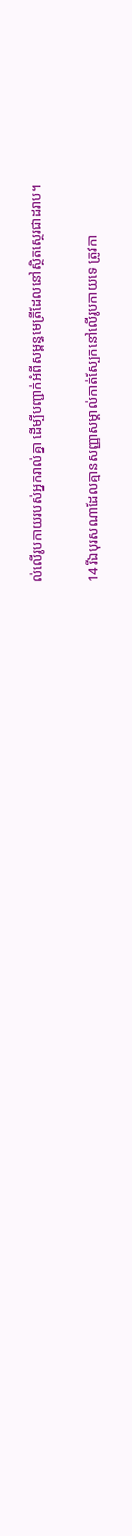ល់លើរូបកាយរបស់អ្នករាល់គ្នា ដើម្បីបញ្ជាក់អំពីសម្ពន្ធ‌មេត្រីដែលនៅស្ថិត‌ស្ថេរជាដរាប។

14 រីឯបុរសណាដែលគ្មានសញ្ញាសម្គាល់កាត់ស្បែកនៅលើរូបកាយទេ ត្រូវកា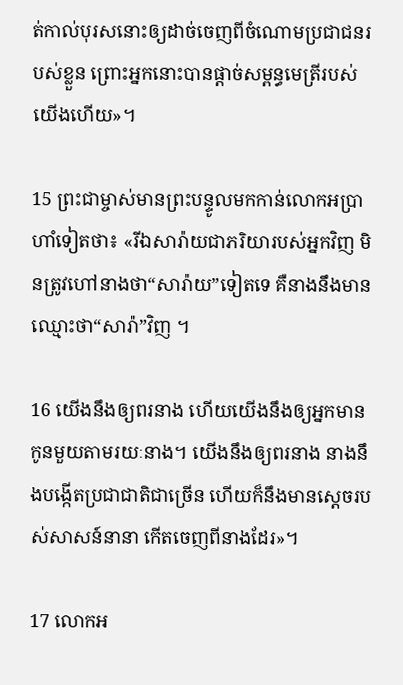ត់‌កាល់បុរសនោះឲ្យដាច់ចេញពីចំណោមប្រជា‌ជនរបស់ខ្លួន ព្រោះអ្នកនោះបានផ្ដាច់សម្ពន្ធ‌មេត្រីរបស់យើងហើយ»។

15 ព្រះ‌ជាម្ចាស់មានព្រះ‌បន្ទូលមកកាន់លោកអប្រាហាំទៀតថា៖ «រីឯសារ៉ាយជាភរិយារបស់អ្នកវិញ មិនត្រូវហៅនាងថា“សារ៉ាយ”ទៀតទេ គឺនាងនឹងមានឈ្មោះថា“សារ៉ា”វិញ ។

16 យើងនឹងឲ្យពរនាង ហើយយើងនឹងឲ្យអ្នកមានកូនមួយតាមរយៈនាង។ យើងនឹងឲ្យពរនាង នាងនឹងបង្កើតប្រជា‌ជាតិជាច្រើន ហើយក៏នឹងមានស្ដេចរបស់សាសន៍នានា កើតចេញពីនាងដែរ»។

17 លោកអ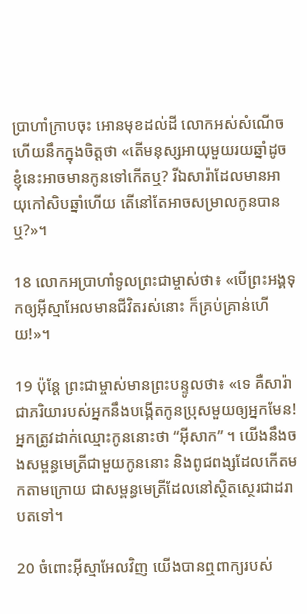ប្រាហាំក្រាបចុះ អោនមុខដល់ដី លោកអស់សំណើច ហើយនឹកក្នុងចិត្តថា «តើមនុស្សអាយុមួយរយឆ្នាំដូចខ្ញុំនេះអាចមានកូនទៅកើតឬ? រីឯសារ៉ាដែលមានអាយុកៅ‌សិបឆ្នាំហើយ តើនៅតែអាចសម្រាលកូនបានឬ?»។

18 លោកអប្រាហាំទូលព្រះ‌ជាម្ចាស់ថា៖ «បើព្រះ‌អង្គទុកឲ្យអ៊ីស្មា‌អែលមានជីវិតរស់នោះ ក៏គ្រប់គ្រាន់ហើយ!»។

19 ប៉ុន្តែ ព្រះ‌ជាម្ចាស់មានព្រះ‌បន្ទូលថា៖ «ទេ គឺសារ៉ាជាភរិយារបស់អ្នកនឹងបង្កើតកូនប្រុសមួយឲ្យអ្នកមែន! អ្នកត្រូវដាក់ឈ្មោះកូននោះថា “អ៊ីសាក” ។ យើងនឹងចងសម្ពន្ធ‌មេត្រីជាមួយកូននោះ និងពូជ‌ពង្សដែលកើតមកតាមក្រោយ ជាសម្ពន្ធ‌មេត្រីដែលនៅស្ថិត‌ស្ថេរជាដរាបតទៅ។

20 ចំពោះអ៊ីស្មា‌អែលវិញ យើងបានឮពាក្យរបស់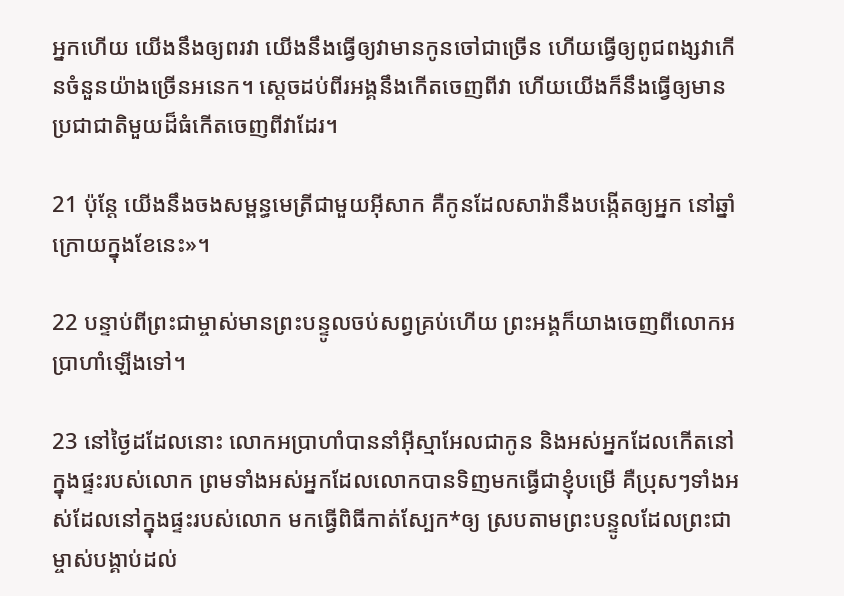អ្នកហើយ យើងនឹងឲ្យពរវា យើងនឹងធ្វើឲ្យវាមានកូនចៅជាច្រើន ហើយធ្វើឲ្យពូជ‌ពង្សវាកើនចំនួនយ៉ាងច្រើនអនេក។ ស្ដេចដប់‌ពីរអង្គនឹងកើតចេញពីវា ហើយយើងក៏នឹងធ្វើឲ្យមានប្រជា‌ជាតិមួយដ៏ធំកើតចេញពីវាដែរ។

21 ប៉ុន្តែ យើងនឹងចងសម្ពន្ធ‌មេត្រីជាមួយអ៊ីសាក គឺកូនដែលសារ៉ានឹងបង្កើតឲ្យអ្នក នៅឆ្នាំក្រោយក្នុងខែនេះ»។

22 បន្ទាប់ពីព្រះ‌ជាម្ចាស់មានព្រះ‌បន្ទូលចប់សព្វគ្រប់ហើយ ព្រះ‌អង្គក៏យាងចេញពីលោកអប្រាហាំឡើងទៅ។

23 នៅថ្ងៃដដែលនោះ លោកអប្រាហាំបាននាំអ៊ីស្មា‌អែលជាកូន និងអស់អ្នកដែលកើតនៅក្នុងផ្ទះរបស់លោក ព្រមទាំងអស់អ្នកដែលលោកបានទិញមកធ្វើជាខ្ញុំបម្រើ គឺប្រុសៗទាំងអស់ដែលនៅក្នុងផ្ទះរបស់លោក មកធ្វើពិធីកាត់ស្បែក*ឲ្យ ស្របតាមព្រះ‌បន្ទូលដែលព្រះ‌ជាម្ចាស់បង្គាប់ដល់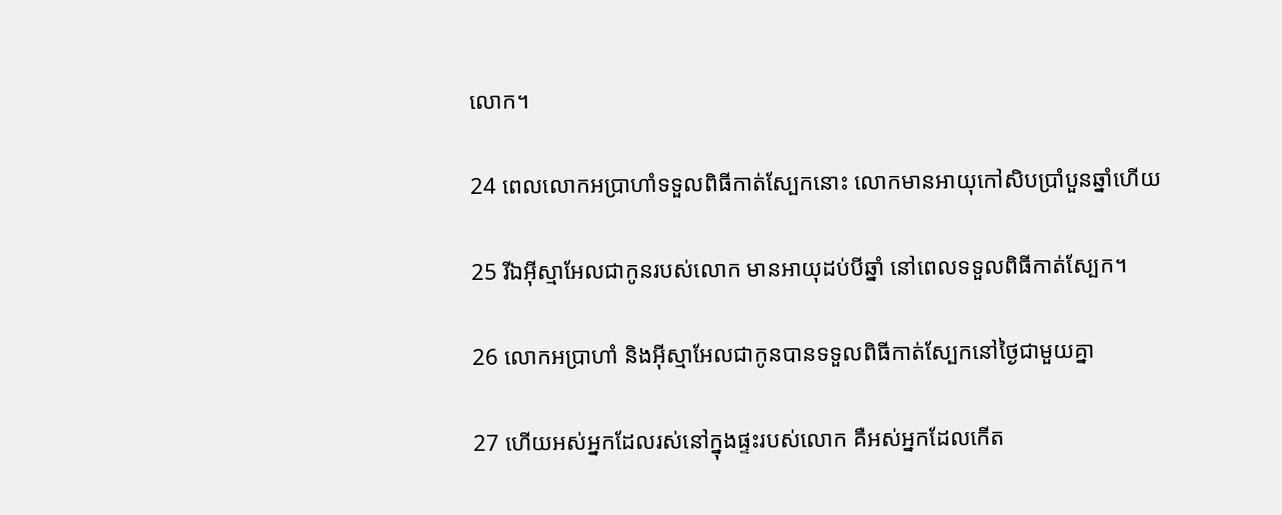លោក។

24 ពេលលោកអប្រាហាំទទួលពិធីកាត់ស្បែកនោះ លោកមានអាយុកៅ‌សិបប្រាំបួនឆ្នាំហើយ

25 រីឯអ៊ីស្មា‌អែលជាកូនរបស់លោក មានអាយុដប់បីឆ្នាំ នៅពេលទទួលពិធីកាត់ស្បែក។

26 លោកអប្រាហាំ និងអ៊ីស្មា‌អែលជាកូនបានទទួលពិធីកាត់ស្បែកនៅថ្ងៃជាមួយគ្នា

27 ហើយអស់អ្នកដែលរស់នៅក្នុងផ្ទះរបស់លោក គឺអស់អ្នកដែលកើត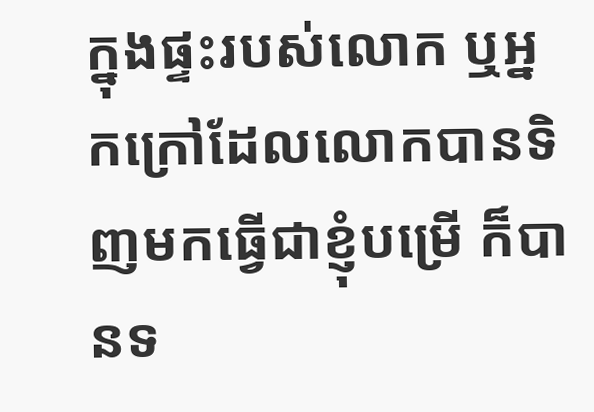ក្នុងផ្ទះរបស់លោក ឬអ្នកក្រៅដែលលោកបានទិញមកធ្វើជាខ្ញុំបម្រើ ក៏បានទ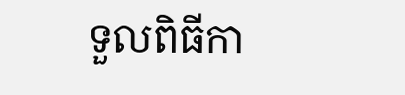ទួលពិធីកា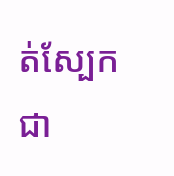ត់ស្បែកជា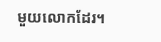មួយលោកដែរ។